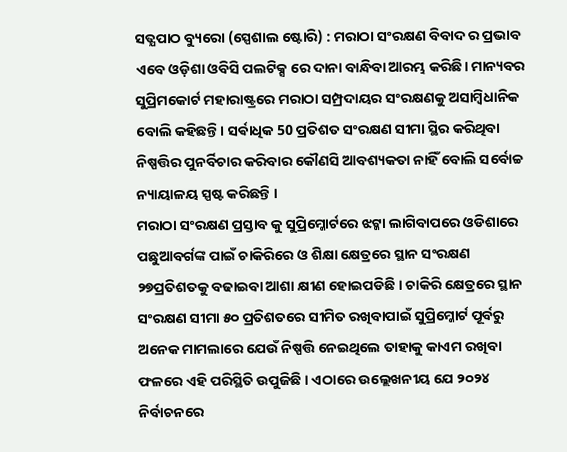ସତ୍ଯପାଠ ବ୍ୟୁରୋ (ସ୍ପେଶାଲ ଷ୍ଟୋରି) : ମରାଠା ସଂରକ୍ଷଣ ବିବାଦ ର ପ୍ରଭାବ ଏବେ ଓଡ଼ିଶା ଓବିସି ପଲଟିକ୍ସ ରେ ଦାନା ବାନ୍ଧିବା ଆରମ୍ଭ କରିଛି। ମାନ୍ୟବର ସୁପ୍ରିମକୋର୍ଟ ମହାରାଷ୍ଟ୍ରରେ ମରାଠା ସମ୍ପ୍ରଦାୟର ସଂରକ୍ଷଣକୁ ଅସାମ୍ବିଧାନିକ ବୋଲି କହିଛନ୍ତି। ସର୍ଵାଧିକ 50 ପ୍ରତିଶତ ସଂରକ୍ଷଣ ସୀମା ସ୍ଥିର କରିଥିବା ନିଷ୍ପତ୍ତିର ପୁନର୍ବିଚାର କରିବାର କୌଣସି ଆବଶ୍ୟକତା ନାହିଁ ବୋଲି ସର୍ବୋଚ୍ଚ ନ୍ୟାୟାଳୟ ସ୍ପଷ୍ଟ କରିଛନ୍ତି ।
ମରାଠା ସଂରକ୍ଷଣ ପ୍ରସ୍ତାବ କୁ ସୁପ୍ରିମ୍କୋର୍ଟରେ ଝଟ୍କା ଲାଗିବାପରେ ଓଡିଶାରେ ପଛୁଆବର୍ଗଙ୍କ ପାଇଁ ଚାକିରିରେ ଓ ଶିକ୍ଷା କ୍ଷେତ୍ରରେ ସ୍ଥାନ ସଂରକ୍ଷଣ ୨୭ପ୍ରତିଶତକୁ ବଢାଇବା ଆଶା କ୍ଷୀଣ ହୋଇପଡିଛି । ଚାକିରି କ୍ଷେତ୍ରରେ ସ୍ଥାନ ସଂରକ୍ଷଣ ସୀମା ୫୦ ପ୍ରତିଶତରେ ସୀମିତ ରଖିବାପାଇଁ ସୁପ୍ରିମ୍କୋର୍ଟ ପୂର୍ବରୁ ଅନେକ ମାମଲାରେ ଯେଉଁ ନିଷ୍ପତ୍ତି ନେଇଥିଲେ ତାହାକୁ କାଏମ ରଖିବା ଫଳରେ ଏହି ପରିସ୍ଥିତି ଉପୁଜିଛି । ଏଠାରେ ଉଲ୍ଲେଖନୀୟ ଯେ ୨୦୨୪ ନିର୍ବାଚନରେ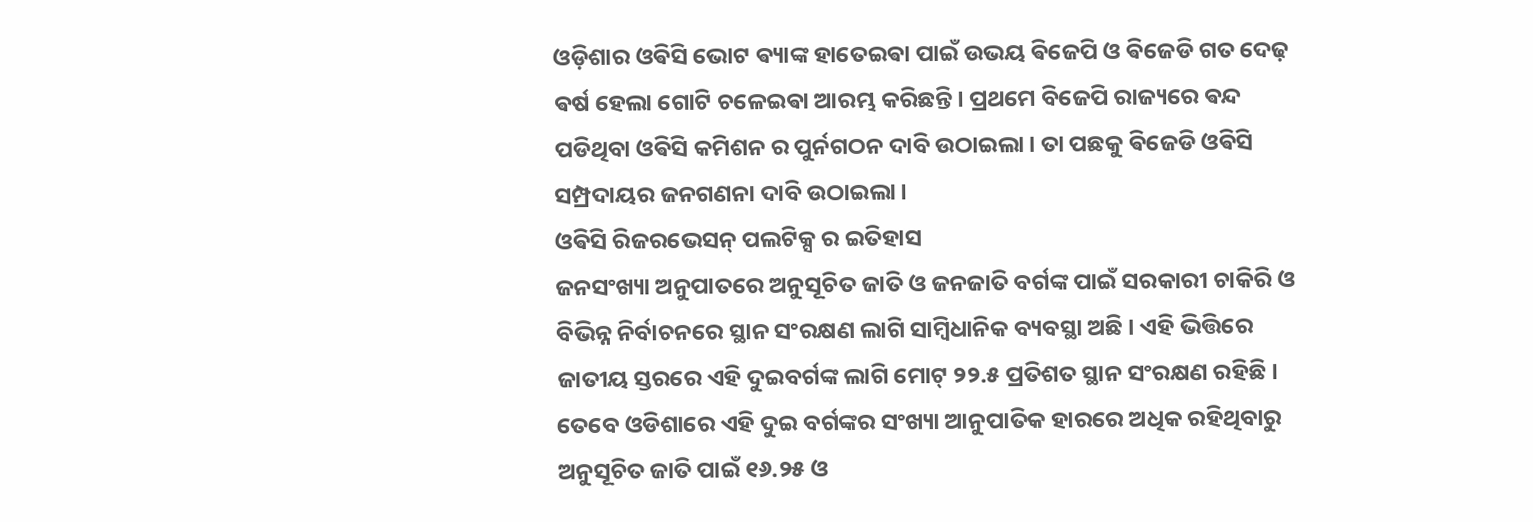ଓଡ଼ିଶାର ଓଵିସି ଭୋଟ ଵ୍ୟାଙ୍କ ହାତେଇଵା ପାଇଁ ଉଭୟ ଵିଜେପି ଓ ଵିଜେଡି ଗତ ଦେଢ଼ ଵର୍ଷ ହେଲା ଗୋଟି ଚଳେଇଵା ଆରମ୍ଭ କରିଛନ୍ତି। ପ୍ରଥମେ ବିଜେପି ରାଜ୍ୟରେ ଵନ୍ଦ ପଡିଥିବା ଓଵିସି କମିଶନ ର ପୁର୍ନଗଠନ ଦାବି ଉଠାଇଲା। ତା ପଛକୁ ଵିଜେଡି ଓଵିସି ସମ୍ପ୍ରଦାୟର ଜନଗଣନା ଦାବି ଉଠାଇଲା।
ଓଵିସି ରିଜରଭେସନ୍ ପଲଟିକ୍ସ ର ଇତିହାସ
ଜନସଂଖ୍ୟା ଅନୁପାତରେ ଅନୁସୂଚିତ ଜାତି ଓ ଜନଜାତି ବର୍ଗଙ୍କ ପାଇଁ ସରକାରୀ ଚାକିରି ଓ ବିଭିନ୍ନ ନିର୍ବାଚନରେ ସ୍ଥାନ ସଂରକ୍ଷଣ ଲାଗି ସାମ୍ବିଧାନିକ ବ୍ୟବସ୍ଥା ଅଛି । ଏହି ଭିତ୍ତିରେ ଜାତୀୟ ସ୍ତରରେ ଏହି ଦୁଇବର୍ଗଙ୍କ ଲାଗି ମୋଟ୍ ୨୨.୫ ପ୍ରତିଶତ ସ୍ଥାନ ସଂରକ୍ଷଣ ରହିଛି । ତେବେ ଓଡିଶାରେ ଏହି ଦୁଇ ବର୍ଗଙ୍କର ସଂଖ୍ୟା ଆନୁପାତିକ ହାରରେ ଅଧିକ ରହିଥିବାରୁ ଅନୁସୂଚିତ ଜାତି ପାଇଁ ୧୬.୨୫ ଓ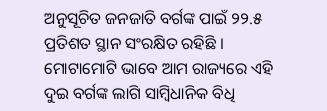ଅନୁସୂଚିତ ଜନଜାତି ବର୍ଗଙ୍କ ପାଇଁ ୨୨.୫ ପ୍ରତିଶତ ସ୍ଥାନ ସଂରକ୍ଷିତ ରହିଛି । ମୋଟାମୋଟି ଭାବେ ଆମ ରାଜ୍ୟରେ ଏହି ଦୁଇ ବର୍ଗଙ୍କ ଲାଗି ସାମ୍ବିଧାନିକ ବିଧି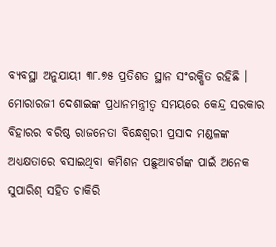ବ୍ୟବସ୍ଥା ଅନୁଯାୟୀ ୩୮.୭୫ ପ୍ରତିଶତ ସ୍ଥାନ ସଂରକ୍ଷିତ ରହିଛି । ମୋରାରଜୀ ଦେଶାଇଙ୍କ ପ୍ରଧାନମନ୍ତ୍ରୀତ୍ୱ ସମୟରେ କେନ୍ଦ୍ର ସରକାର ବିହାରର ବରିଷ୍ଠ ରାଜନେତା ବିନ୍ଧେଶ୍ୱରୀ ପ୍ରସାଦ ମଣ୍ଡଳଙ୍କ ଅଧ୍ୟକ୍ଷତାରେ ବସାଇଥିବା କମିଶନ ପଛୁଆବର୍ଗଙ୍କ ପାଇଁ ଅନେକ ସୁପାରିଶ୍ ସହିତ ଚାକିରି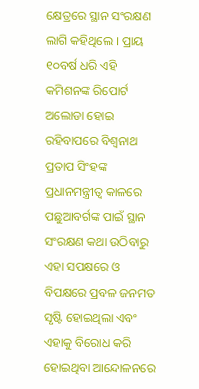କ୍ଷେତ୍ରରେ ସ୍ଥାନ ସଂରକ୍ଷଣ ଲାଗି କହିଥିଲେ । ପ୍ରାୟ ୧୦ବର୍ଷ ଧରି ଏହି କମିଶନଙ୍କ ରିପୋର୍ଟ ଅଲୋଡା ହୋଇ ରହିବାପରେ ବିଶ୍ୱନାଥ ପ୍ରତାପ ସିଂହଙ୍କ ପ୍ରଧାନମନ୍ତ୍ରୀତ୍ୱ କାଳରେ ପଛୁଆବର୍ଗଙ୍କ ପାଇଁ ସ୍ଥାନ ସଂରକ୍ଷଣ କଥା ଉଠିବାରୁ ଏହା ସପକ୍ଷରେ ଓ ବିପକ୍ଷରେ ପ୍ରବଳ ଜନମତ ସୃଷ୍ଟି ହୋଇଥିଲା ଏବଂ ଏହାକୁ ବିରୋଧ କରି ହୋଇଥିବା ଆନ୍ଦୋଳନରେ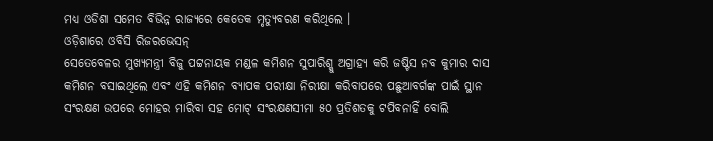ମଧ୍ୟ ଓଡିଶା ସମେତ ବିଭିନ୍ନ ରାଜ୍ୟରେ କେତେକ ମୃତ୍ୟୁବରଣ କରିଥିଲେ ।
ଓଡ଼ିଶାରେ ଓବିସି ରିଜରଭେସନ୍
ସେତେବେଳର ମୁଖ୍ୟମନ୍ତ୍ରୀ ବିଜୁ ପଟ୍ଟନାୟକ ମଣ୍ଡଳ କମିଶନ ସୁପାରିଶ୍କୁ ଅଗ୍ରାହ୍ୟ କରି ଜଷ୍ଟିସ ନବ କୁମାର ଦାସ କମିଶନ ବସାଇଥିଲେ ଏବଂ ଏହି କମିଶନ ବ୍ୟାପକ ପରୀକ୍ଷା ନିରୀକ୍ଷା କରିବାପରେ ପଛୁଆବର୍ଗଙ୍କ ପାଇଁ ସ୍ଥାନ ସଂରକ୍ଷଣ ଉପରେ ମୋହର ମାରିବା ସହ ମୋଟ୍ ସଂରକ୍ଷଣସୀମା ୫୦ ପ୍ରତିଶତକୁ ଟପିବନାହିଁ ବୋଲି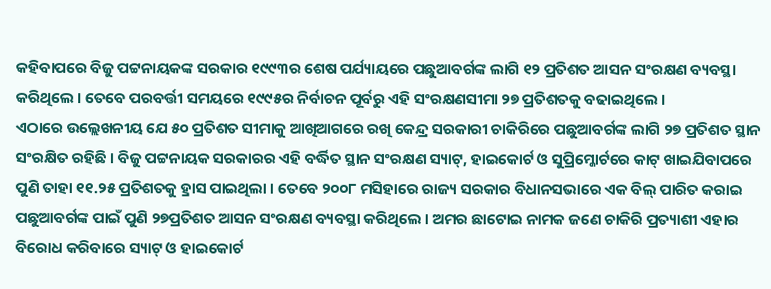କହିବାପରେ ବିଜୁ ପଟ୍ଟନାୟକଙ୍କ ସରକାର ୧୯୯୩ର ଶେଷ ପର୍ଯ୍ୟାୟରେ ପଛୁଆବର୍ଗଙ୍କ ଲାଗି ୧୨ ପ୍ରତିଶତ ଆସନ ସଂରକ୍ଷଣ ବ୍ୟବସ୍ଥା କରିଥିଲେ । ତେବେ ପରବର୍ତ୍ତୀ ସମୟରେ ୧୯୯୫ର ନିର୍ବାଚନ ପୂର୍ବରୁ ଏହି ସଂରକ୍ଷଣସୀମା ୨୭ ପ୍ରତିଶତକୁ ବଢାଇଥିଲେ ।
ଏଠାରେ ଉଲ୍ଲେଖନୀୟ ଯେ ୫୦ ପ୍ରତିଶତ ସୀମାକୁ ଆଖିଆଗରେ ରଖି କେନ୍ଦ୍ର ସରକାରୀ ଚାକିରିରେ ପଛୁଆବର୍ଗଙ୍କ ଲାଗି ୨୭ ପ୍ରତିଶତ ସ୍ଥାନ ସଂରକ୍ଷିତ ରହିଛି । ବିଜୁ ପଟ୍ଟନାୟକ ସରକାରର ଏହି ବର୍ଦ୍ଧିତ ସ୍ଥାନ ସଂରକ୍ଷଣ ସ୍ୟାଟ୍, ହାଇକୋର୍ଟ ଓ ସୁପ୍ରିମ୍କୋର୍ଟରେ କାଟ୍ ଖାଇଯିବାପରେ ପୁଣି ତାହା ୧୧.୨୫ ପ୍ରତିଶତକୁ ହ୍ରାସ ପାଇଥିଲା । ତେବେ ୨୦୦୮ ମସିହାରେ ରାଜ୍ୟ ସରକାର ବିଧାନସଭାରେ ଏକ ବିଲ୍ ପାରିତ କରାଇ ପଛୁଆବର୍ଗଙ୍କ ପାଇଁ ପୁଣି ୨୭ପ୍ରତିଶତ ଆସନ ସଂରକ୍ଷଣ ବ୍ୟବସ୍ଥା କରିଥିଲେ । ଅମର ଛାଟୋଇ ନାମକ ଜଣେ ଚାକିରି ପ୍ରତ୍ୟାଶୀ ଏହାର ବିରୋଧ କରିବାରେ ସ୍ୟାଟ୍ ଓ ହାଇକୋର୍ଟ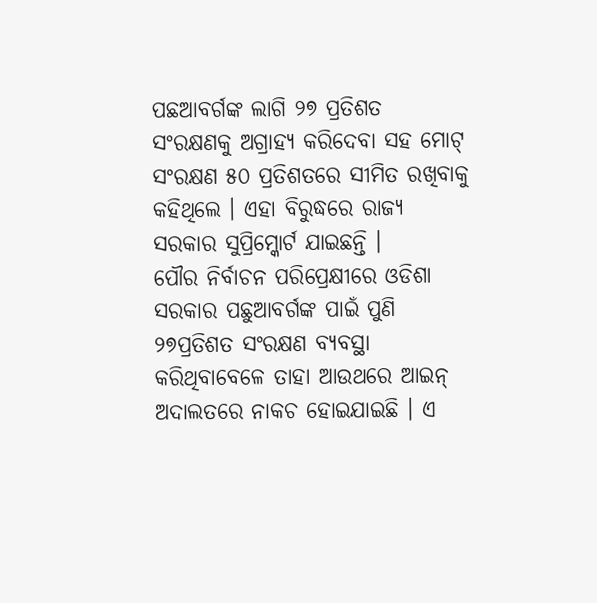ପଛଆବର୍ଗଙ୍କ ଲାଗି ୨୭ ପ୍ରତିଶତ ସଂରକ୍ଷଣକୁ ଅଗ୍ରାହ୍ୟ କରିଦେବା ସହ ମୋଟ୍ ସଂରକ୍ଷଣ ୫୦ ପ୍ରତିଶତରେ ସୀମିତ ରଖିବାକୁ କହିଥିଲେ । ଏହା ବିରୁଦ୍ଧରେ ରାଜ୍ୟ ସରକାର ସୁପ୍ରିମ୍କୋର୍ଟ ଯାଇଛନ୍ତି ।
ପୌର ନିର୍ବାଚନ ପରିପ୍ରେକ୍ଷୀରେ ଓଡିଶା ସରକାର ପଛୁଆବର୍ଗଙ୍କ ପାଇଁ ପୁଣି ୨୭ପ୍ରତିଶତ ସଂରକ୍ଷଣ ବ୍ୟବସ୍ଥା କରିଥିବାବେଳେ ତାହା ଆଉଥରେ ଆଇନ୍ ଅଦାଲତରେ ନାକଚ ହୋଇଯାଇଛି । ଏ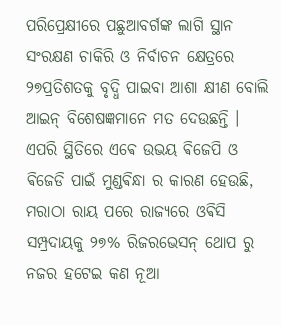ପରିପ୍ରେକ୍ଷୀରେ ପଛୁଆବର୍ଗଙ୍କ ଲାଗି ସ୍ଥାନ ସଂରକ୍ଷଣ ଚାକିରି ଓ ନିର୍ବାଚନ କ୍ଷେତ୍ରରେ ୨୭ପ୍ରତିଶତକୁ ବୃଦ୍ଧି ପାଇବା ଆଶା କ୍ଷୀଣ ବୋଲି ଆଇନ୍ ବିଶେଷଜ୍ଞମାନେ ମତ ଦେଉଛନ୍ତି । ଏପରି ସ୍ଥିତିରେ ଏଵେ ଉଭୟ ଵିଜେପି ଓ ଵିଜେଡି ପାଇଁ ମୁଣ୍ଡଵିନ୍ଧା ର କାରଣ ହେଉଛି, ମରାଠା ରାୟ ପରେ ରାଜ୍ୟରେ ଓଵିସି ସମ୍ପ୍ରଦାୟକୁ ୨୭% ରିଜରଭେସନ୍ ଥୋପ ରୁ ନଜର ହଟେଇ କଣ ନୂଆ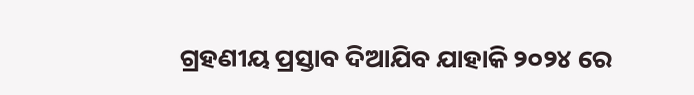ଗ୍ରହଣୀୟ ପ୍ରସ୍ତାବ ଦିଆଯିବ ଯାହାକି ୨୦୨୪ ରେ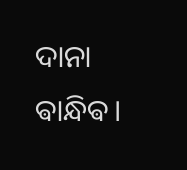ଦାନା ଵାନ୍ଧିଵ।